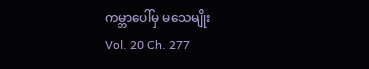ကမ္ဘာပေါ်မှ မသေမျိုး
Vol. 20 Ch. 277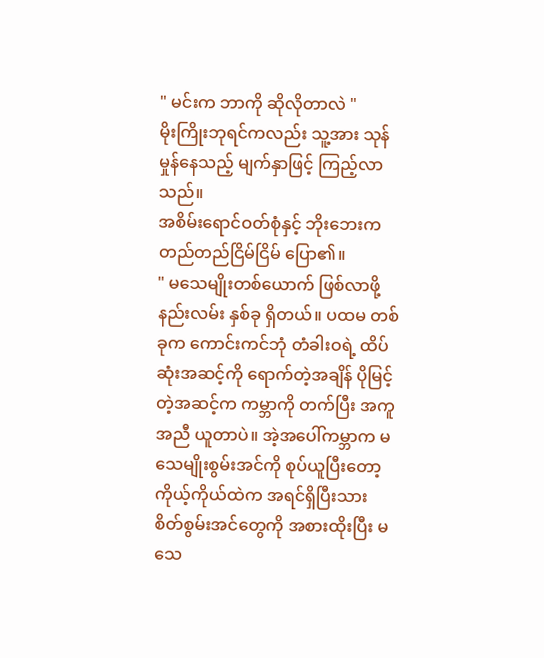" မင်းက ဘာကို ဆိုလိုတာလဲ "
မိုးကြိုးဘုရင်ကလည်း သူ့အား သုန်မှုန်နေသည့် မျက်နှာဖြင့် ကြည့်လာသည်။
အစိမ်းရောင်ဝတ်စုံနှင့် ဘိုးဘေးက တည်တည်ငြိမ်ငြိမ် ပြော၏။
" မသေမျိုးတစ်ယောက် ဖြစ်လာဖို့ နည်းလမ်း နှစ်ခု ရှိတယ်။ ပထမ တစ်ခုက ကောင်းကင်ဘုံ တံခါးဝရဲ့ ထိပ်ဆုံးအဆင့်ကို ရောက်တဲ့အချိန် ပိုမြင့်တဲ့အဆင့်က ကမ္ဘာကို တက်ပြီး အကူအညီ ယူတာပဲ။ အဲ့အပေါ်ကမ္ဘာက မသေမျိုးစွမ်းအင်ကို စုပ်ယူပြီးတော့ ကိုယ့်ကိုယ်ထဲက အရင်ရှိပြီးသား စိတ်စွမ်းအင်တွေကို အစားထိုးပြီး မသေ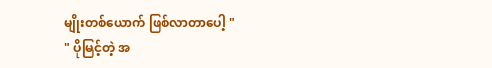မျိုးတစ်ယောက် ဖြစ်လာတာပေါ့ "
" ပိုမြင့်တဲ့ အ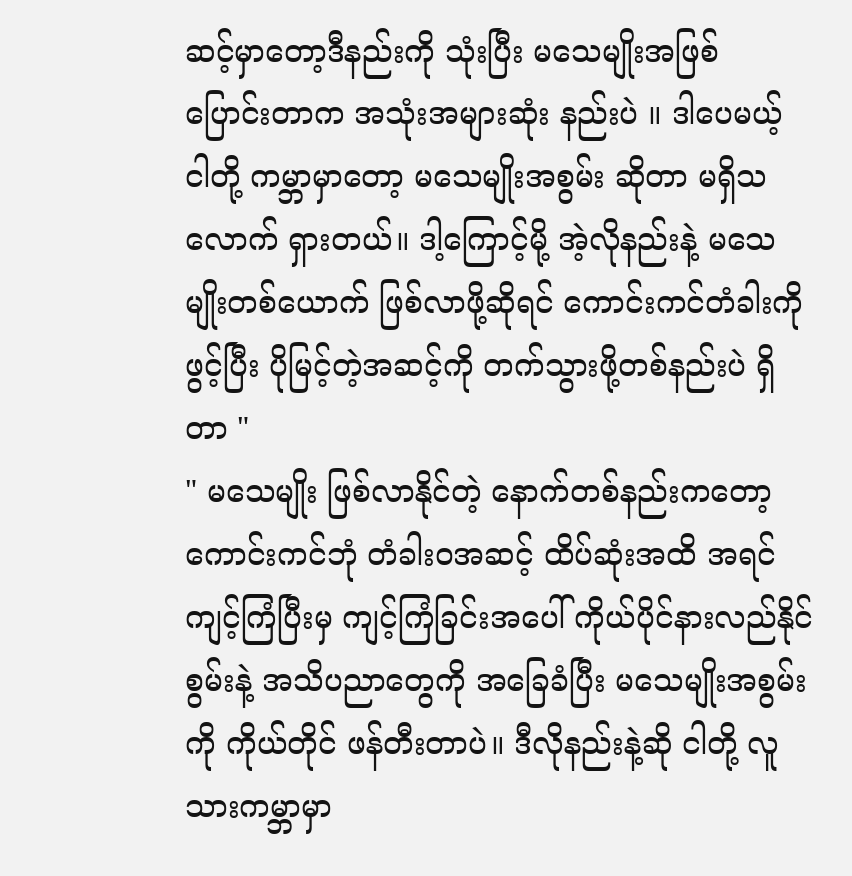ဆင့်မှာတော့ဒီနည်းကို သုံးပြီး မသေမျိုးအဖြစ် ပြောင်းတာက အသုံးအများဆုံး နည်းပဲ ။ ဒါပေမယ့် ငါတို့ ကမ္ဘာမှာတော့ မသေမျိုးအစွမ်း ဆိုတာ မရှိသလောက် ရှားတယ်။ ဒါ့ကြောင့်မို့ အဲ့လိုနည်းနဲ့ မသေမျိုးတစ်ယောက် ဖြစ်လာဖို့ဆိုရင် ကောင်းကင်တံခါးကို ဖွင့်ပြီး ပိုမြင့်တဲ့အဆင့်ကို တက်သွားဖို့တစ်နည်းပဲ ရှိတာ "
" မသေမျိုး ဖြစ်လာနိုင်တဲ့ နောက်တစ်နည်းကတော့ ကောင်းကင်ဘုံ တံခါးဝအဆင့် ထိပ်ဆုံးအထိ အရင် ကျင့်ကြံပြီးမှ ကျင့်ကြံခြင်းအပေါ် ကိုယ်ပိုင်နားလည်နိုင်စွမ်းနဲ့ အသိပညာတွေကို အခြေခံပြီး မသေမျိုးအစွမ်းကို ကိုယ်တိုင် ဖန်တီးတာပဲ။ ဒီလိုနည်းနဲ့ဆို ငါတို့ လူသားကမ္ဘာမှာ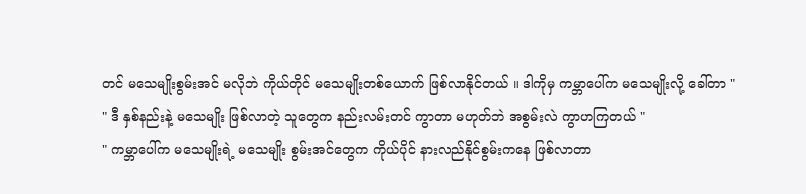တင် မသေမျိုးစွမ်းအင် မလိုဘဲ ကိုယ်တိုင် မသေမျိုးတစ်ယောက် ဖြစ်လာနိုင်တယ် ။ ဒါကိုမှ ကမ္ဘာပေါ်က မသေမျိုးလို့ ခေါ်တာ "
" ဒီ နှစ်နည်းနဲ့ မသေမျိုး ဖြစ်လာတဲ့ သူတွေက နည်းလမ်းတင် ကွာတာ မဟုတ်ဘဲ အစွမ်းလဲ ကွာဟကြတယ် "
" ကမ္ဘာပေါ်က မသေမျိုးရဲ့ မသေမျိုး စွမ်းအင်တွေက ကိုယ်ပိုင် နားလည်နိုင်စွမ်းကနေ ဖြစ်လာတာ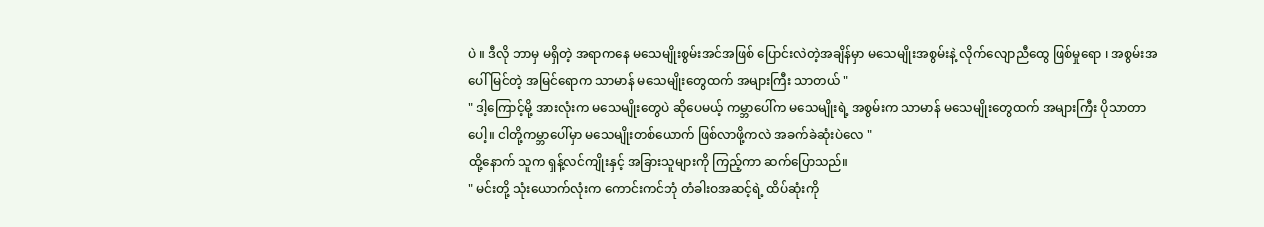ပဲ ။ ဒီလို ဘာမှ မရှိတဲ့ အရာကနေ မသေမျိုးစွမ်းအင်အဖြစ် ပြောင်းလဲတဲ့အချိန်မှာ မသေမျိုးအစွမ်းနဲ့ လိုက်လျောညီထွေ ဖြစ်မှုရော ၊ အစွမ်းအပေါ် မြင်တဲ့ အမြင်ရောက သာမာန် မသေမျိုးတွေထက် အများကြီး သာတယ် "
" ဒါ့ကြောင့်မို့ အားလုံးက မသေမျိုးတွေပဲ ဆိုပေမယ့် ကမ္ဘာပေါ်က မသေမျိုးရဲ့ အစွမ်းက သာမာန် မသေမျိုးတွေထက် အများကြီး ပိုသာတာပေါ့။ ငါတို့ကမ္ဘာပေါ်မှာ မသေမျိုးတစ်ယောက် ဖြစ်လာဖို့ကလဲ အခက်ခဲဆုံးပဲလေ "
ထို့နောက် သူက ရှန့်လင်ကျိုးနှင့် အခြားသူများကို ကြည့်ကာ ဆက်ပြောသည်။
" မင်းတို့ သုံးယောက်လုံးက ကောင်းကင်ဘုံ တံခါးဝအဆင့်ရဲ့ ထိပ်ဆုံးကို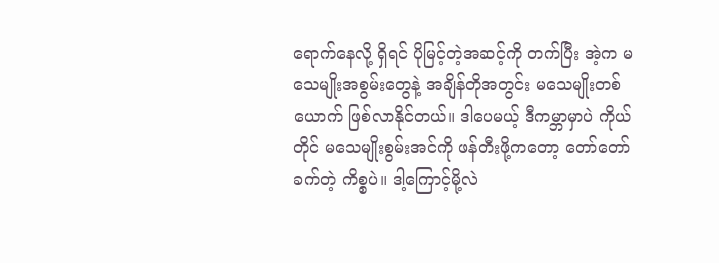ရောက်နေလို့ ရှိရင် ပိုမြင့်တဲ့အဆင့်ကို တက်ပြီး အဲ့က မသေမျိုးအစွမ်းတွေနဲ့ အချိန်တိုအတွင်း မသေမျိုးတစ်ယောက် ဖြစ်လာနိုင်တယ်။ ဒါပေမယ့် ဒီကမ္ဘာမှာပဲ ကိုယ်တိုင် မသေမျိုးစွမ်းအင်ကို ဖန်တီးဖို့ကတော့ တော်တော်ခက်တဲ့ ကိစ္စပဲ။ ဒါ့ကြောင့်မို့လဲ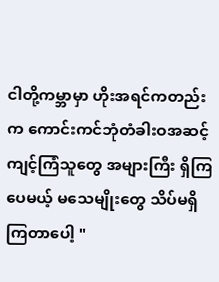ငါတို့ကမ္ဘာမှာ ဟိုးအရင်ကတည်းက ကောင်းကင်ဘုံတံခါးဝအဆင့် ကျင့်ကြံသူတွေ အများကြီး ရှိကြပေမယ့် မသေမျိုးတွေ သိပ်မရှိကြတာပေါ့ "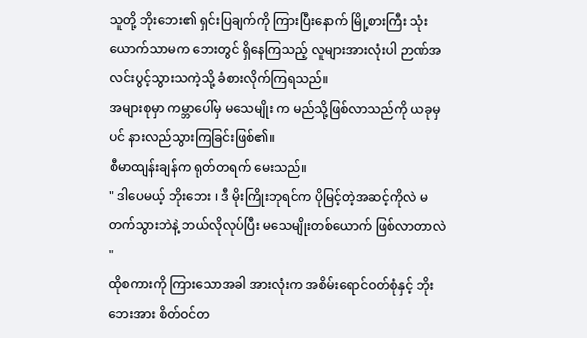သူတို့ ဘိုးဘေး၏ ရှင်းပြချက်ကို ကြားပြီးနောက် မြို့စားကြီး သုံးယောက်သာမက ဘေးတွင် ရှိနေကြသည့် လူများအားလုံးပါ ဉာဏ်အလင်းပွင့်သွားသကဲ့သို့ ခံစားလိုက်ကြရသည်။
အများစုမှာ ကမ္ဘာပေါ်မှ မသေမျိုး က မည်သို့ဖြစ်လာသည်ကို ယခုမှပင် နားလည်သွားကြခြင်းဖြစ်၏။
စီမာထျန်းချန်က ရုတ်တရက် မေးသည်။
" ဒါပေမယ့် ဘိုးဘေး ၊ ဒီ မိုးကြိုးဘုရင်က ပိုမြင့်တဲ့အဆင့်ကိုလဲ မတက်သွားဘဲနဲ့ ဘယ်လိုလုပ်ပြီး မသေမျိုးတစ်ယောက် ဖြစ်လာတာလဲ "
ထိုစကားကို ကြားသောအခါ အားလုံးက အစိမ်းရောင်ဝတ်စုံနှင့် ဘိုးဘေးအား စိတ်ဝင်တ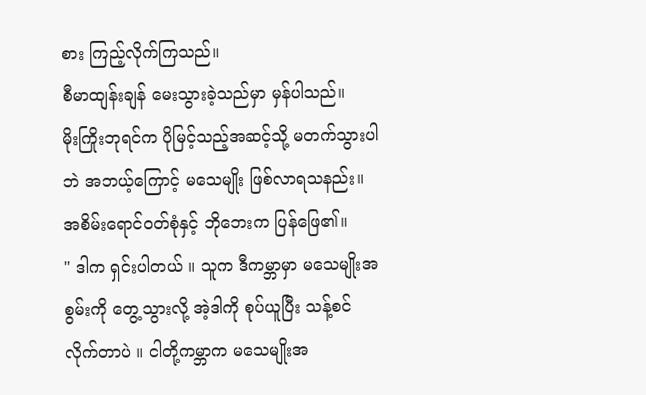စား ကြည့်လိုက်ကြသည်။
စီမာထျန်းချန် မေးသွားခဲ့သည်မှာ မှန်ပါသည်။
မိုးကြိုးဘုရင်က ပိုမြင့်သည့်အဆင့်သို့ မတက်သွားပါဘဲ အဘယ့်ကြောင့် မသေမျိုး ဖြစ်လာရသနည်း။
အစိမ်းရောင်ဝတ်စုံနှင့် ဘိုဘေးက ပြန်ဖြေ၏။
" ဒါက ရှင်းပါတယ် ။ သူက ဒီကမ္ဘာမှာ မသေမျိုးအစွမ်းကို တွေ့သွားလို့ အဲ့ဒါကို စုပ်ယူပြီး သန့်စင်လိုက်တာပဲ ။ ငါတို့ကမ္ဘာက မသေမျိုးအ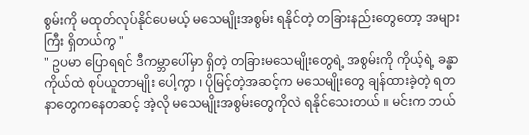စွမ်းကို မထုတ်လုပ်နိုင်ပေမယ့် မသေမျိုးအစွမ်း ရနိုင်တဲ့ တခြားနည်းတွေတော့ အများကြီး ရှိတယ်ကွ "
" ဥပမာ ပြောရရင် ဒီကမ္ဘာပေါ်မှာ ရှိတဲ့ တခြားမသေမျိုးတွေရဲ့ အစွမ်းကို ကိုယ့်ရဲ့ ခန္ဓာကိုယ်ထဲ စုပ်ယူတာမျိုး ပေါ့ကွာ ၊ ပိုမြင့်တဲ့အဆင့်က မသေမျိုးတွေ ချန်ထားခဲ့တဲ့ ရတနာတွေကနေတဆင့် အဲ့လို မသေမျိုးအစွမ်းတွေကိုလဲ ရနိုင်သေးတယ် ။ မင်းက ဘယ်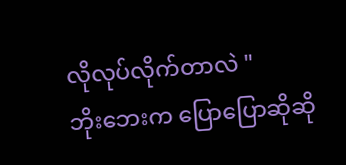လိုလုပ်လိုက်တာလဲ "
ဘိုးဘေးက ပြောပြောဆိုဆို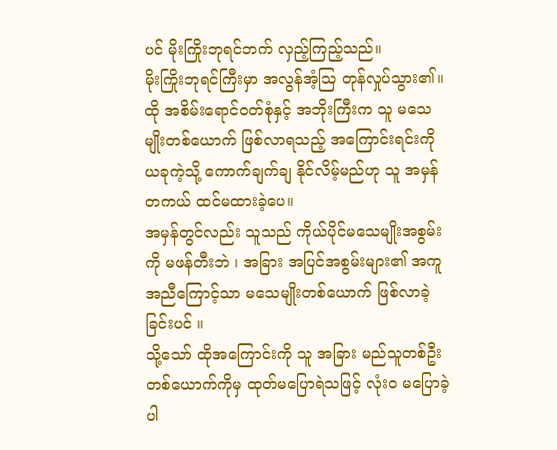ပင် မိုးကြိုးဘုရင်ဘက် လှည့်ကြည့်သည်။
မိုးကြိုးဘုရင်ကြီးမှာ အလွန်အံ့သြ တုန်လှုပ်သွား၏။
ထို အစိမ်းရောင်ဝတ်စုံနှင့် အဘိုးကြီးက သူ မသေမျိုးတစ်ယောက် ဖြစ်လာရသည့် အကြောင်းရင်းကို ယခုကဲ့သို့ ကောက်ချက်ချ နိုင်လိမ့်မည်ဟု သူ အမှန်တကယ် ထင်မထားခဲ့ပေ။
အမှန်တွင်လည်း သူသည် ကိုယ်ပိုင်မသေမျိုးအစွမ်းကို မဖန်တီးဘဲ ၊ အခြား အပြင်အစွမ်းများ၏ အကူအညီကြောင့်သာ မသေမျိုးတစ်ယောက် ဖြစ်လာခဲ့ခြင်းပင် ။
သို့သော် ထိုအကြောင်းကို သူ အခြား မည်သူတစ်ဦးတစ်ယောက်ကိုမှ ထုတ်မပြောရဲသဖြင့် လုံးဝ မပြောခဲ့ပါ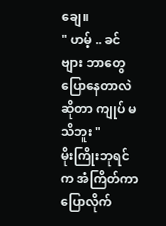ချေ။
" ဟမ့် .. ခင်ဗျား ဘာတွေ ပြောနေတာလဲဆိုတာ ကျုပ် မသိဘူး "
မိုးကြိုးဘုရင်က အံကြိတ်ကာ ပြောလိုက်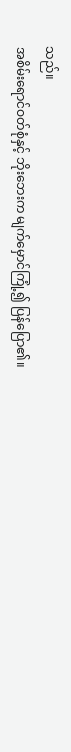သည်။
အစိမ်းရောင်ဝတ်စုံနှင့် ဘိုးဘေးက မျက်မှောင်ကြုံ့၍ ပြန်ပြော၏။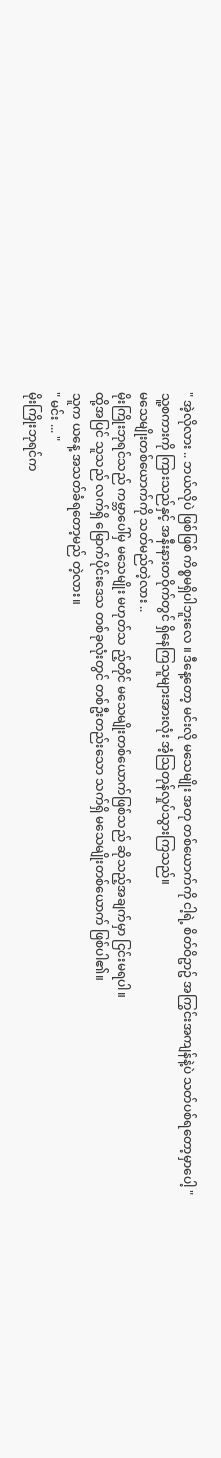" အဲ့လိုလား .. ဘယ်လိုပဲ ဖြစ်ဖြစ် ကိစ္စမရှိပါဘူးလေ ။ ဒီနေ့တော့ မင်းလို မသေမျိုး အတု တစ်ယောက်ကို ငါ့ရဲ့ စိတ်ဝိဥာဥ် အကြွင်းအကျန်နဲ့ပဲ သတ်ပစ်ရတော့မှာပေါ့ "
သူ့စကားကို ကြားသည်နှင့် အနီးနားတဝိုက်တွင် ရှိနေကြသူများအားလုံး အံ့သြတုန်လှုပ်သွားကြသည်။
မသေမျိုးတစ်ယောက်ကို သတ်မည်တဲ့လား ..
မိုးကြိုးဘုရင်သည် ကမ္ဘာပေါ်မှ မသေမျိုး မဟုတ်သ ည့်တိုင် မသေမျိုးတစ်ယောက်ဖြစ်သည် ဆိုသည့်အချက်မှာ ငြင်းမရပါ။
ထို့အပြင် သူသည် လက်ရှိ မြောက်ပိုင်းဒေသ တစ်ခုလုံးတွင် တစ်ဦးတည်းသော သက်ရှိ မသေမျိုးတစ်ယောက် ဖြစ်ပါ၏။
သူက ယနေ့ အသတ်ခံရတော့မည် တဲ့လား။
" မင်း ... "
မိုးကြိုးဘုရင်က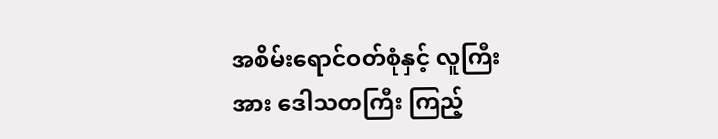အစိမ်းရောင်ဝတ်စုံနှင့် လူကြီးအား ဒေါသတကြီး ကြည့်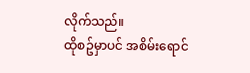လိုက်သည်။
ထိုစဥ်မှာပင် အစိမ်းရောင်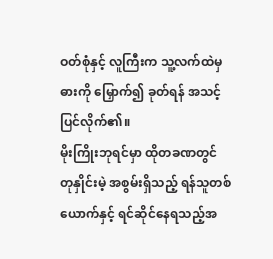ဝတ်စုံနှင့် လူကြီးက သူ့လက်ထဲမှ ဓားကို မြှောက်၍ ခုတ်ရန် အသင့်ပြင်လိုက်၏။
မိုးကြိုးဘုရင်မှာ ထိုတခဏတွင် တုနှိုင်းမဲ့ အစွမ်းရှိသည့် ရန်သူတစ်ယောက်နှင့် ရင်ဆိုင်နေရသည့်အ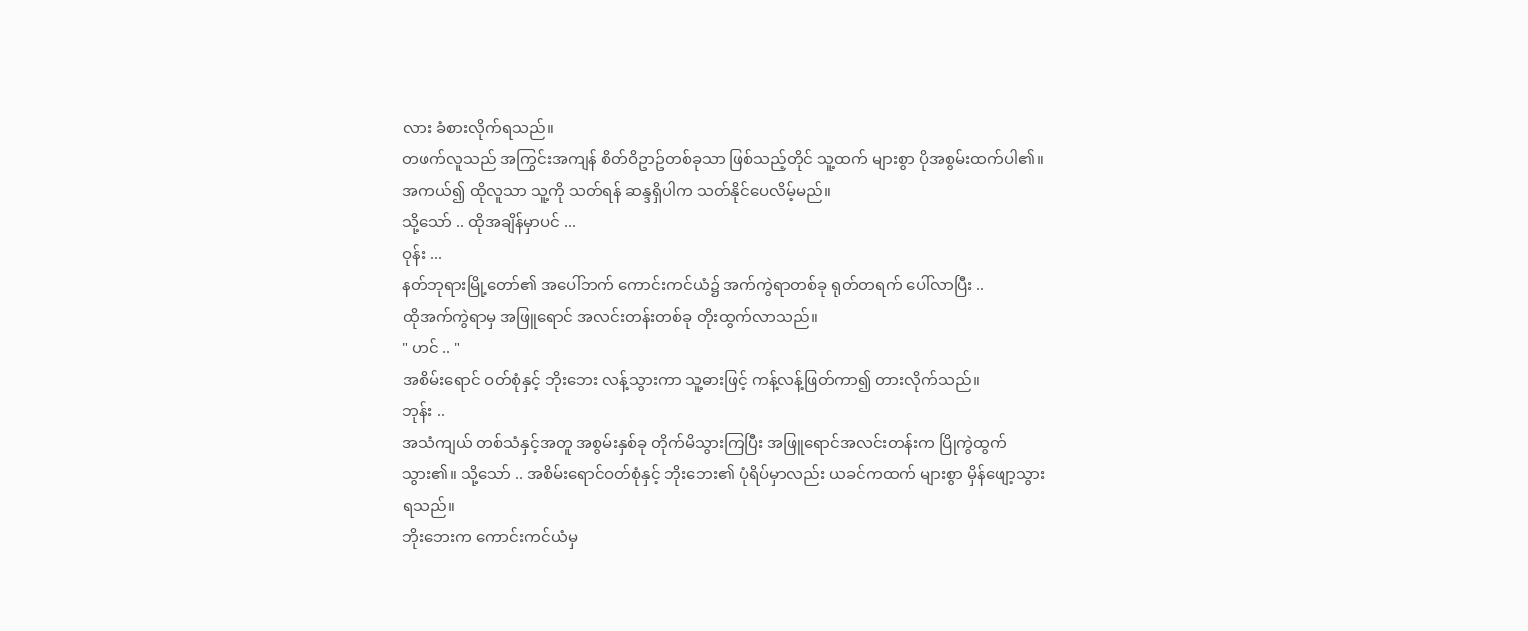လား ခံစားလိုက်ရသည်။
တဖက်လူသည် အကြွင်းအကျန် စိတ်ဝိဥာဥ်တစ်ခုသာ ဖြစ်သည့်တိုင် သူ့ထက် များစွာ ပိုအစွမ်းထက်ပါ၏။
အကယ်၍ ထိုလူသာ သူ့ကို သတ်ရန် ဆန္ဒရှိပါက သတ်နိုင်ပေလိမ့်မည်။
သို့သော် .. ထိုအချိန်မှာပင် ...
ဝုန်း ...
နတ်ဘုရားမြို့တော်၏ အပေါ်ဘက် ကောင်းကင်ယံ၌ အက်ကွဲရာတစ်ခု ရုတ်တရက် ပေါ်လာပြီး ..
ထိုအက်ကွဲရာမှ အဖြူရောင် အလင်းတန်းတစ်ခု တိုးထွက်လာသည်။
" ဟင် .. "
အစိမ်းရောင် ဝတ်စုံနှင့် ဘိုးဘေး လန့်သွားကာ သူ့ဓားဖြင့် ကန့်လန့်ဖြတ်ကာ၍ တားလိုက်သည်။
ဘုန်း ..
အသံကျယ် တစ်သံနှင့်အတူ အစွမ်းနှစ်ခု တိုက်မိသွားကြပြီး အဖြူရောင်အလင်းတန်းက ပြိုကွဲထွက်သွား၏။ သို့သော် .. အစိမ်းရောင်ဝတ်စုံနှင့် ဘိုးဘေး၏ ပုံရိပ်မှာလည်း ယခင်ကထက် များစွာ မှိန်ဖျော့သွားရသည်။
ဘိုးဘေးက ကောင်းကင်ယံမှ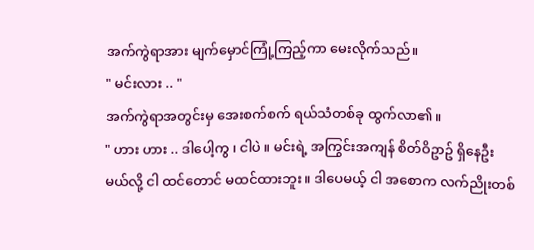အက်ကွဲရာအား မျက်မှောင်ကြုံ့ကြည့်ကာ မေးလိုက်သည်။
" မင်းလား .. "
အက်ကွဲရာအတွင်းမှ အေးစက်စက် ရယ်သံတစ်ခု ထွက်လာ၏။
" ဟား ဟား .. ဒါပေါ့ကွ ၊ ငါပဲ ။ မင်းရဲ့ အကြွင်းအကျန် စိတ်ဝိဥာဥ် ရှိနေဦးမယ်လို့ ငါ ထင်တောင် မထင်ထားဘူး။ ဒါပေမယ့် ငါ အစောက လက်ညိုးတစ်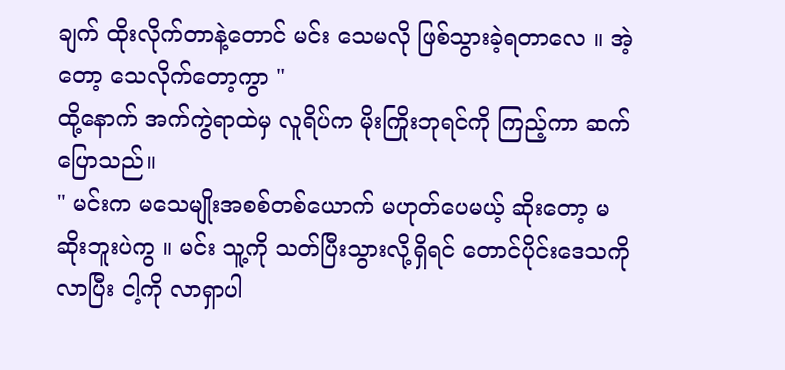ချက် ထိုးလိုက်တာနဲ့တောင် မင်း သေမလို ဖြစ်သွားခဲ့ရတာလေ ။ အဲ့တော့ သေလိုက်တော့ကွာ "
ထို့နောက် အက်ကွဲရာထဲမှ လူရိပ်က မိုးကြိုးဘုရင်ကို ကြည့်ကာ ဆက်ပြောသည်။
" မင်းက မသေမျိုးအစစ်တစ်ယောက် မဟုတ်ပေမယ့် ဆိုးတော့ မဆိုးဘူးပဲကွ ။ မင်း သူ့ကို သတ်ပြီးသွားလို့ရှိရင် တောင်ပိုင်းဒေသကို လာပြီး ငါ့ကို လာရှာပါ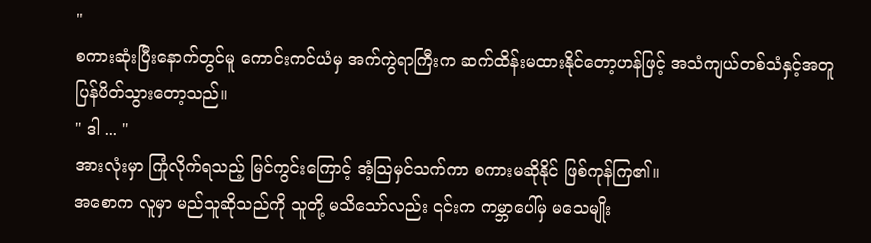"
စကားဆုံးပြီးနောက်တွင်မူ ကောင်းကင်ယံမှ အက်ကွဲရာကြီးက ဆက်ထိန်းမထားနိုင်တော့ဟန်ဖြင့် အသံကျယ်တစ်သံနှင့်အတူ ပြန်ပိတ်သွားတော့သည်။
" ဒါ ... "
အားလုံးမှာ ကြုံလိုက်ရသည့် မြင်ကွင်းကြောင့် အံ့သြမှင်သက်ကာ စကားမဆိုနိုင် ဖြစ်ကုန်ကြ၏။
အစောက လူမှာ မည်သူဆိုသည်ကို သူတို့ မသိသော်လည်း ၎င်းက ကမ္ဘာပေါ်မှ မသေမျိုး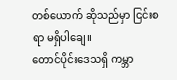တစ်ယောက် ဆိုသည်မှာ ငြင်းစရာ မရှိပါချေ။
တောင်ပိုင်းဒေသရှိ ကမ္ဘာ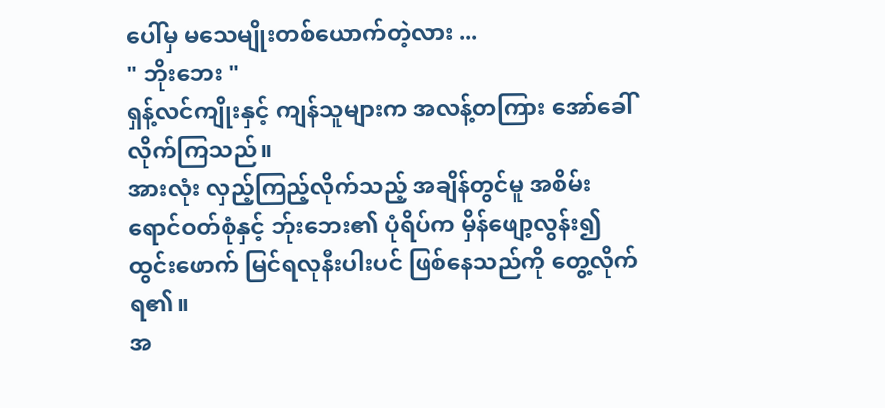ပေါ်မှ မသေမျိုးတစ်ယောက်တဲ့လား ...
" ဘိုးဘေး "
ရှန့်လင်ကျိုးနှင့် ကျန်သူများက အလန့်တကြား အော်ခေါ်လိုက်ကြသည်။
အားလုံး လှည့်ကြည့်လိုက်သည့် အချိန်တွင်မူ အစိမ်းရောင်ဝတ်စုံနှင့် ဘ်ုးဘေး၏ ပုံရိပ်က မှိန်ဖျော့လွန်း၍ ထွင်းဖောက် မြင်ရလုနီးပါးပင် ဖြစ်နေသည်ကို တွေ့လိုက်ရ၏။
အ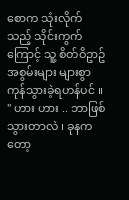စောက သုံးလိုက်သည့် သိုင်းကွက်ကြောင့် သူ့ စိတ်ဝိဥာဥ်အစွမ်းများ များစွာ ကုန်သွားခဲ့ရဟန်ပင် ။
" ဟား ဟား .. ဘာဖြစ်သွားတာလဲ ၊ ခုနကတော့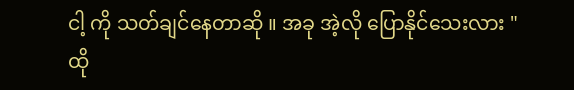ငါ့ ကို သတ်ချင်နေတာဆို ။ အခု အဲ့လို ပြောနိုင်သေးလား "
ထို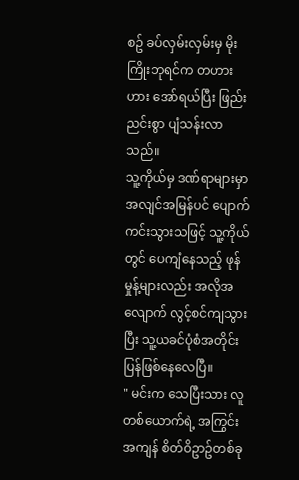စဥ် ခပ်လှမ်းလှမ်းမှ မိုးကြိုးဘုရင်က တဟားဟား အော်ရယ်ပြီး ဖြည်းညင်းစွာ ပျံသန်းလာသည်။
သူ့ကိုယ်မှ ဒဏ်ရာများမှာ အလျင်အမြန်ပင် ပျောက်ကင်းသွားသဖြင့် သူ့ကိုယ်တွင် ပေကျံနေသည့် ဖုန်မှုန့်များလည်း အလိုအလျောက် လွင့်စင်ကျသွားပြီး သူ့ယခင်ပုံစံအတိုင်း ပြန်ဖြစ်နေလေပြီ။
" မင်းက သေပြီးသား လူတစ်ယောက်ရဲ့ အကြွင်းအကျန် စိတ်ဝိဥာဥ်တစ်ခု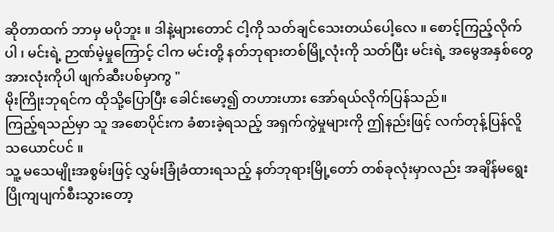ဆိုတာထက် ဘာမှ မပိုဘူး ။ ဒါနဲ့များတောင် ငါ့ကို သတ်ချင်သေးတယ်ပေါ့လေ ။ စောင့်ကြည့်လိုက်ပါ ၊ မင်းရဲ့ ဉာဏ်မဲ့မှုကြောင့် ငါက မင်းတို့ နတ်ဘုရားတစ်မြို့လုံးကို သတ်ပြီး မင်းရဲ့ အမွေအနှစ်တွေ အားလုံးကိုပါ ဖျက်ဆီးပစ်မှာကွ "
မိုးကြိုးဘုရင်က ထိုသို့ပြောပြီး ခေါင်းမော့၍ တဟားဟား အော်ရယ်လိုက်ပြန်သည်။
ကြည့်ရသည်မှာ သူ အစောပိုင်းက ခံစားခဲ့ရသည့် အရှက်ကွဲမှုများကို ဤနည်းဖြင့် လက်တုန့်ပြန်လိူသယောင်ပင် ။
သူ့ မသေမျိုးအစွမ်းဖြင့် လွှမ်းခြုံခံထားရသည့် နတ်ဘုရားမြို့တော် တစ်ခုလုံးမှာလည်း အချိန်မရွေး ပြိုကျပျက်စီးသွားတော့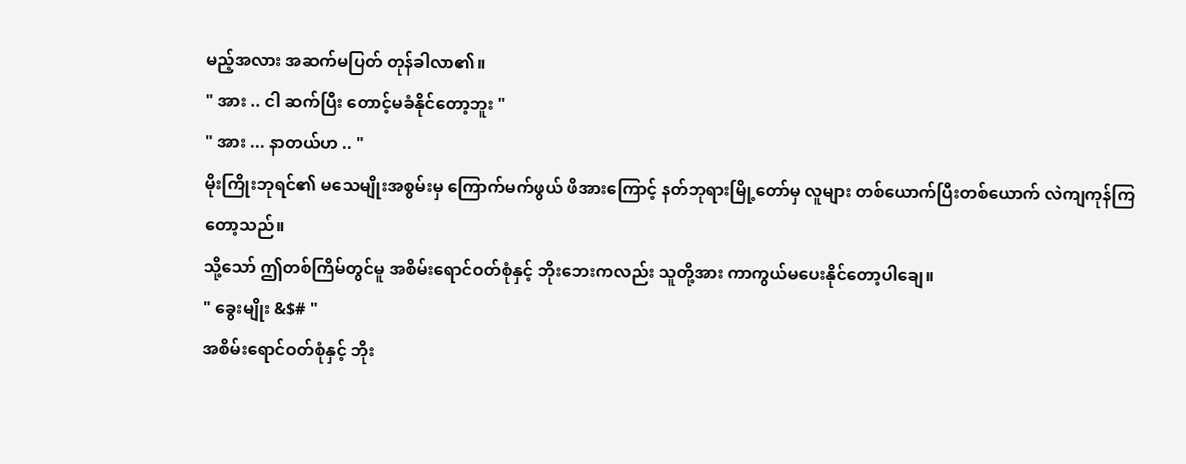မည့်အလား အဆက်မပြတ် တုန်ခါလာ၏။
" အား .. ငါ ဆက်ပြီး တောင့်မခံနိုင်တော့ဘူး "
" အား ... နာတယ်ဟ .. "
မိုးကြိုးဘုရင်၏ မသေမျိုးအစွမ်းမှ ကြောက်မက်ဖွယ် ဖိအားကြောင့် နတ်ဘုရားမြို့တော်မှ လူများ တစ်ယောက်ပြီးတစ်ယောက် လဲကျကုန်ကြတော့သည်။
သို့သော် ဤတစ်ကြိမ်တွင်မူ အစိမ်းရောင်ဝတ်စုံနှင့် ဘိုးဘေးကလည်း သူတို့အား ကာကွယ်မပေးနိုင်တော့ပါချေ။
" ခွေးမျိုး &$# "
အစိမ်းရောင်ဝတ်စုံနှင့် ဘိုး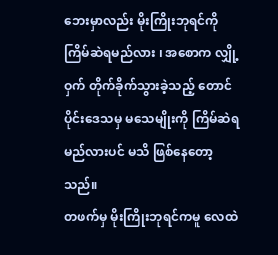ဘေးမှာလည်း မိုးကြိုးဘုရင်ကို ကြိမ်ဆဲရမည်လား ၊ အစောက လျှို့ဝှက် တိုက်ခိုက်သွားခဲ့သည့် တောင်ပိုင်းဒေသမှ မသေမျိုးကို ကြိမ်ဆဲရမည်လားပင် မသိ ဖြစ်နေတော့သည်။
တဖက်မှ မိုးကြိုးဘုရင်ကမူ လေထဲ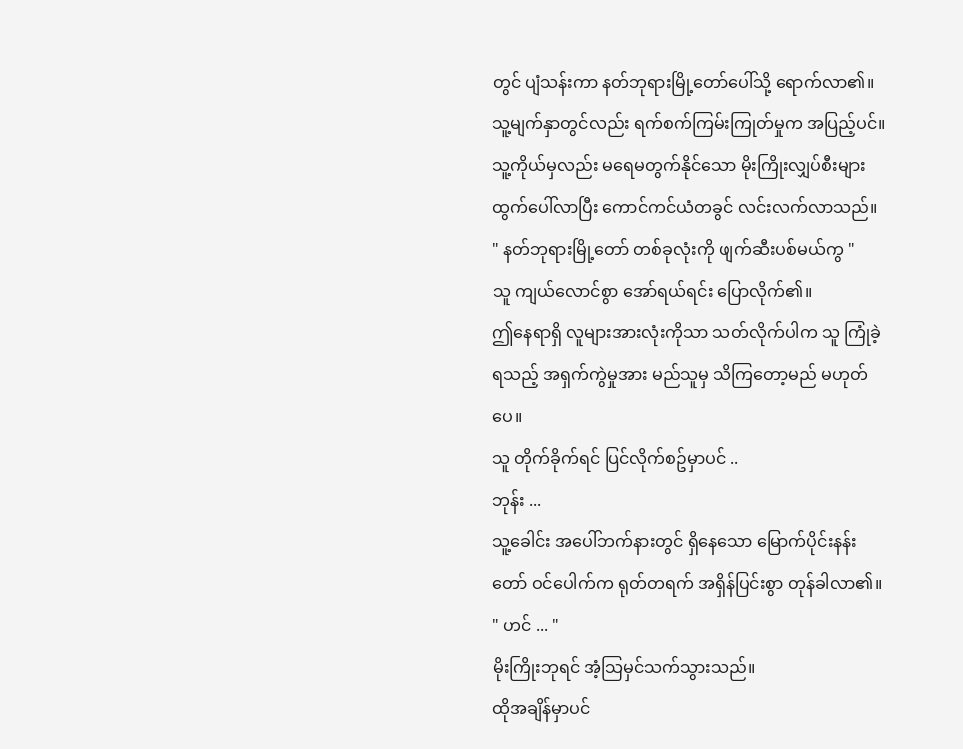တွင် ပျံသန်းကာ နတ်ဘုရားမြို့တော်ပေါ်သို့ ရောက်လာ၏။
သူ့မျက်နှာတွင်လည်း ရက်စက်ကြမ်းကြုတ်မှုက အပြည့်ပင်။
သူ့ကိုယ်မှလည်း မရေမတွက်နိုင်သော မိုးကြိုးလျှပ်စီးများ ထွက်ပေါ်လာပြီး ကောင်ကင်ယံတခွင် လင်းလက်လာသည်။
" နတ်ဘုရားမြို့တော် တစ်ခုလုံးကို ဖျက်ဆီးပစ်မယ်ကွ "
သူ ကျယ်လောင်စွာ အော်ရယ်ရင်း ပြောလိုက်၏။
ဤနေရာရှိ လူများအားလုံးကိုသာ သတ်လိုက်ပါက သူ ကြုံခဲ့ရသည့် အရှက်ကွဲမှုအား မည်သူမှ သိကြတော့မည် မဟုတ်ပေ။
သူ တိုက်ခိုက်ရင် ပြင်လိုက်စဥ်မှာပင် ..
ဘုန်း ...
သူ့ခေါင်း အပေါ်ဘက်နားတွင် ရှိနေသော မြောက်ပိုင်းနန်းတော် ဝင်ပေါက်က ရုတ်တရက် အရှိန်ပြင်းစွာ တုန်ခါလာ၏။
" ဟင် ... "
မိုးကြိုးဘုရင် အံ့သြမှင်သက်သွားသည်။
ထိုအချိန်မှာပင်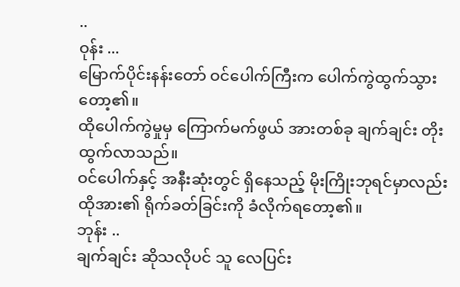..
ဝုန်း ...
မြောက်ပိုင်းနန်းတော် ဝင်ပေါက်ကြီးက ပေါက်ကွဲထွက်သွားတော့၏။
ထိုပေါက်ကွဲမှုမှ ကြောက်မက်ဖွယ် အားတစ်ခု ချက်ချင်း တိုးထွက်လာသည်။
ဝင်ပေါက်နှင့် အနီးဆုံးတွင် ရှိနေသည့် မိုးကြိုးဘုရင်မှာလည်း ထိုအား၏ ရိုက်ခတ်ခြင်းကို ခံလိုက်ရတော့၏။
ဘုန်း ..
ချက်ချင်း ဆိုသလိုပင် သူ လေပြင်း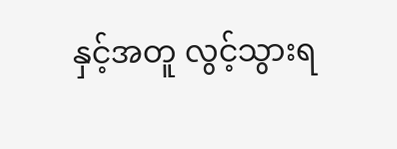နှင့်အတူ လွင့်သွားရ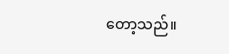တော့သည်။